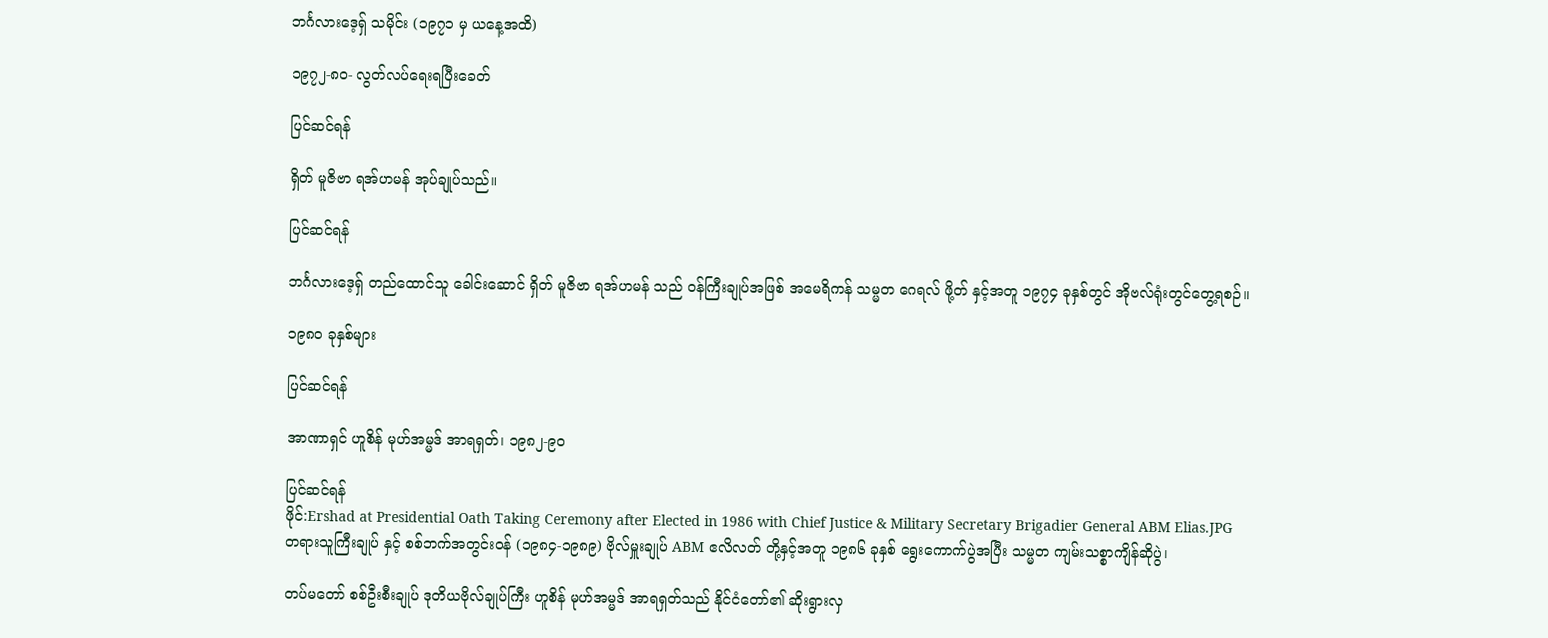ဘင်္ဂလားဒေ့ရှ် သမိုင်း (၁၉၇၁ မှ ယနေ့အထိ)

၁၉၇၂-၈၀- လွတ်လပ်ရေးရပြီးခေတ်

ပြင်ဆင်ရန်

ရှိတ် မူဇိဗာ ရအ်ဟမန် အုပ်ချုပ်သည်။

ပြင်ဆင်ရန်

ဘင်္ဂလားဒေ့ရှ် တည်ထောင်သူ ခေါင်းဆောင် ရှိတ် မူဇိဗာ ရအ်ဟမန် သည် ဝန်ကြီးချုပ်အဖြစ် အမေရိကန် သမ္မတ ဂေရလ် ဖို့တ် နှင့်အတူ ၁၉၇၄ ခုနှစ်တွင် အိုဗလ်ရုံးတွင်တွေ့ရစဉ်။

၁၉၈၀ ခုနှစ်များ

ပြင်ဆင်ရန်

အာဏာရှင် ဟူစိန် မုဟ်အမ္မဒ် အာရရှတ်၊ ၁၉၈၂-၉၀

ပြင်ဆင်ရန်
ဖိုင်:Ershad at Presidential Oath Taking Ceremony after Elected in 1986 with Chief Justice & Military Secretary Brigadier General ABM Elias.JPG
တရားသူကြီးချုပ် နှင့် စစ်ဘက်အတွင်းဝန် (၁၉၈၄-၁၉၈၉) ဗိုလ်မှူးချုပ် ABM ဧလိလတ် တို့နှင့်အတူ ၁၉၈၆ ခုနှစ် ရွေးကောက်ပွဲအပြီး သမ္မတ ကျမ်းသစ္စာကျိန်ဆိုပွဲ၊

တပ်မတော် စစ်ဦးစီးချုပ် ဒုတိယဗိုလ်ချုပ်ကြီး ဟူစိန် မုဟ်အမ္မဒ် အာရရှတ်သည် နိုင်ငံတော်၏ ဆိုးရွားလှ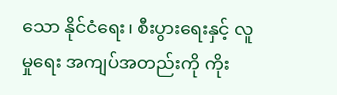သော နိုင်ငံရေး၊ စီးပွားရေးနှင့် လူမှုရေး အကျပ်အတည်းကို ကိုး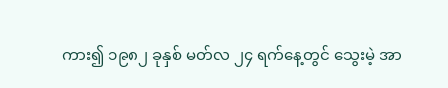ကား၍ ၁၉၈၂ ခုနှစ် မတ်လ ၂၄ ရက်နေ့တွင် သွေးမဲ့ အာ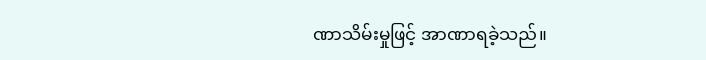ဏာသိမ်းမှုဖြင့် အာဏာရခဲ့သည်။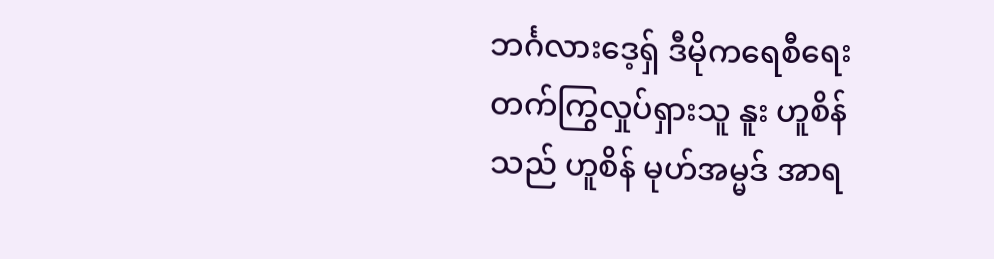ဘင်္ဂလားဒေ့ရှ် ဒီမိုကရေစီရေး တက်ကြွလှုပ်ရှားသူ နူး ဟူစိန် သည် ဟူစိန် မုဟ်အမ္မဒ် အာရ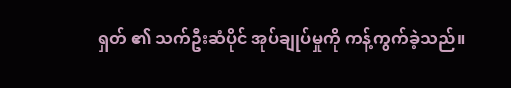ရှတ် ၏ သက်ဦးဆံပိုင် အုပ်ချုပ်မှုကို ကန့်ကွက်ခဲ့သည်။